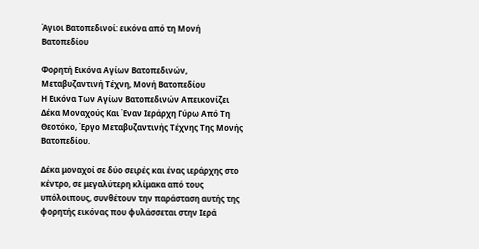Άγιοι Βατοπεδινοί: εικόνα από τη Μονή Βατοπεδίου

Φορητή Εικόνα Αγίων Βατοπεδινών, Μεταβυζαντινή Τέχνη, Μονή Βατοπεδίου
Η Εικόνα Των Αγίων Βατοπεδινών Απεικονίζει Δέκα Μοναχούς Και Έναν Ιεράρχη Γύρω Από Τη Θεοτόκο, Έργο Μεταβυζαντινής Τέχνης Της Μονής Βατοπεδίου.

Δέκα μοναχοί σε δύο σειρές και ένας ιεράρχης στο κέντρο, σε μεγαλύτερη κλίμακα από τους υπόλοιπους, συνθέτουν την παράσταση αυτής της φορητής εικόνας που φυλάσσεται στην Ιερά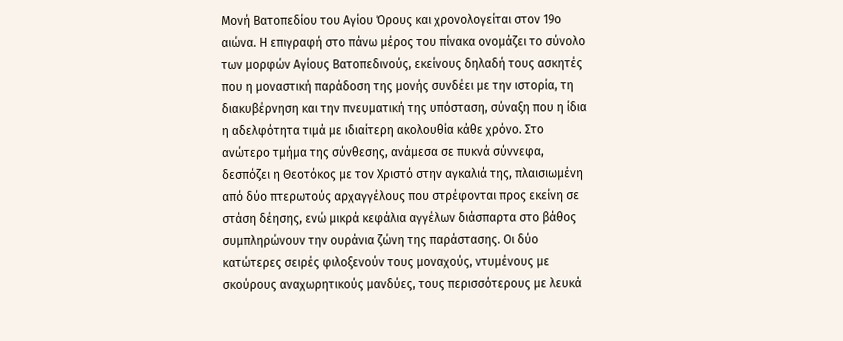Μονή Βατοπεδίου του Αγίου Όρους και χρονολογείται στον 19ο αιώνα. Η επιγραφή στο πάνω μέρος του πίνακα ονομάζει το σύνολο των μορφών Αγίους Βατοπεδινούς, εκείνους δηλαδή τους ασκητές που η μοναστική παράδοση της μονής συνδέει με την ιστορία, τη διακυβέρνηση και την πνευματική της υπόσταση, σύναξη που η ίδια η αδελφότητα τιμά με ιδιαίτερη ακολουθία κάθε χρόνο. Στο ανώτερο τμήμα της σύνθεσης, ανάμεσα σε πυκνά σύννεφα, δεσπόζει η Θεοτόκος με τον Χριστό στην αγκαλιά της, πλαισιωμένη από δύο πτερωτούς αρχαγγέλους που στρέφονται προς εκείνη σε στάση δέησης, ενώ μικρά κεφάλια αγγέλων διάσπαρτα στο βάθος συμπληρώνουν την ουράνια ζώνη της παράστασης. Οι δύο κατώτερες σειρές φιλοξενούν τους μοναχούς, ντυμένους με σκούρους αναχωρητικούς μανδύες, τους περισσότερους με λευκά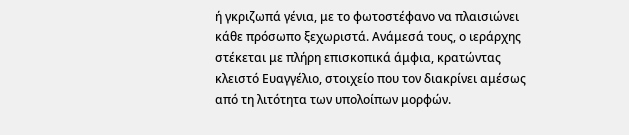ή γκριζωπά γένια, με το φωτοστέφανο να πλαισιώνει κάθε πρόσωπο ξεχωριστά. Ανάμεσά τους, ο ιεράρχης στέκεται με πλήρη επισκοπικά άμφια, κρατώντας κλειστό Ευαγγέλιο, στοιχείο που τον διακρίνει αμέσως από τη λιτότητα των υπολοίπων μορφών.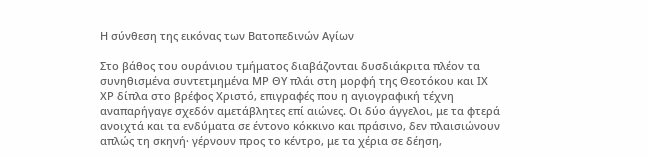Η σύνθεση της εικόνας των Βατοπεδινών Αγίων

Στο βάθος του ουράνιου τμήματος διαβάζονται δυσδιάκριτα πλέον τα συνηθισμένα συντετμημένα ΜΡ ΘΥ πλάι στη μορφή της Θεοτόκου και ΙΧ ΧΡ δίπλα στο βρέφος Χριστό, επιγραφές που η αγιογραφική τέχνη αναπαρήγαγε σχεδόν αμετάβλητες επί αιώνες. Οι δύο άγγελοι, με τα φτερά ανοιχτά και τα ενδύματα σε έντονο κόκκινο και πράσινο, δεν πλαισιώνουν απλώς τη σκηνή· γέρνουν προς το κέντρο, με τα χέρια σε δέηση,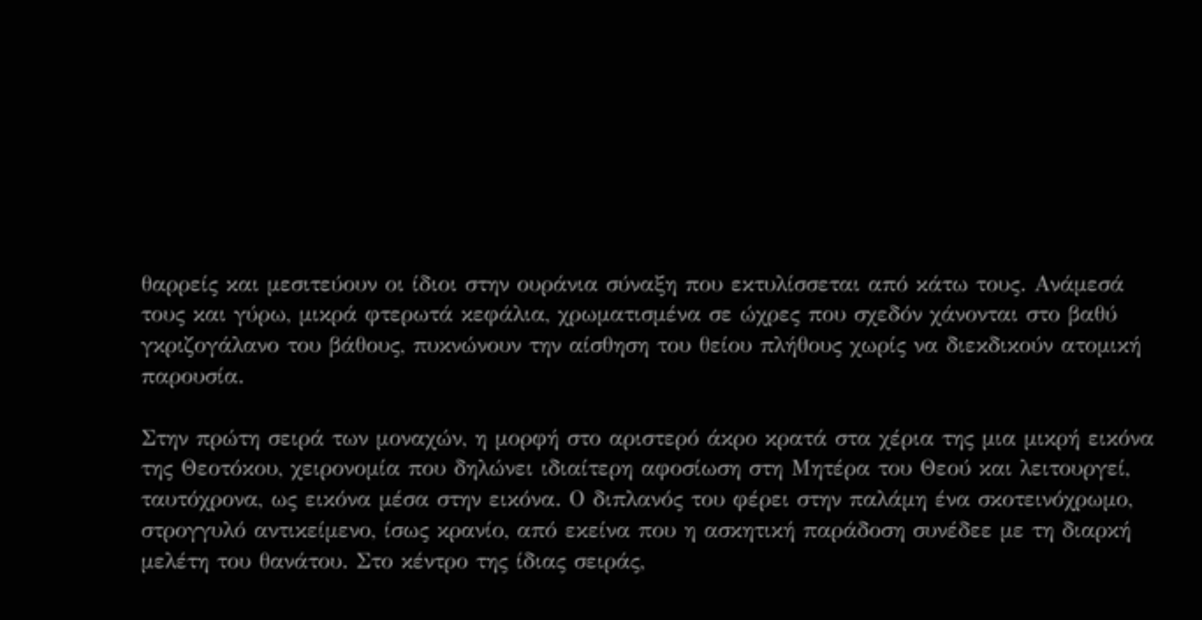θαρρείς και μεσιτεύουν οι ίδιοι στην ουράνια σύναξη που εκτυλίσσεται από κάτω τους. Ανάμεσά τους και γύρω, μικρά φτερωτά κεφάλια, χρωματισμένα σε ώχρες που σχεδόν χάνονται στο βαθύ γκριζογάλανο του βάθους, πυκνώνουν την αίσθηση του θείου πλήθους χωρίς να διεκδικούν ατομική παρουσία.

Στην πρώτη σειρά των μοναχών, η μορφή στο αριστερό άκρο κρατά στα χέρια της μια μικρή εικόνα της Θεοτόκου, χειρονομία που δηλώνει ιδιαίτερη αφοσίωση στη Μητέρα του Θεού και λειτουργεί, ταυτόχρονα, ως εικόνα μέσα στην εικόνα. Ο διπλανός του φέρει στην παλάμη ένα σκοτεινόχρωμο, στρογγυλό αντικείμενο, ίσως κρανίο, από εκείνα που η ασκητική παράδοση συνέδεε με τη διαρκή μελέτη του θανάτου. Στο κέντρο της ίδιας σειράς,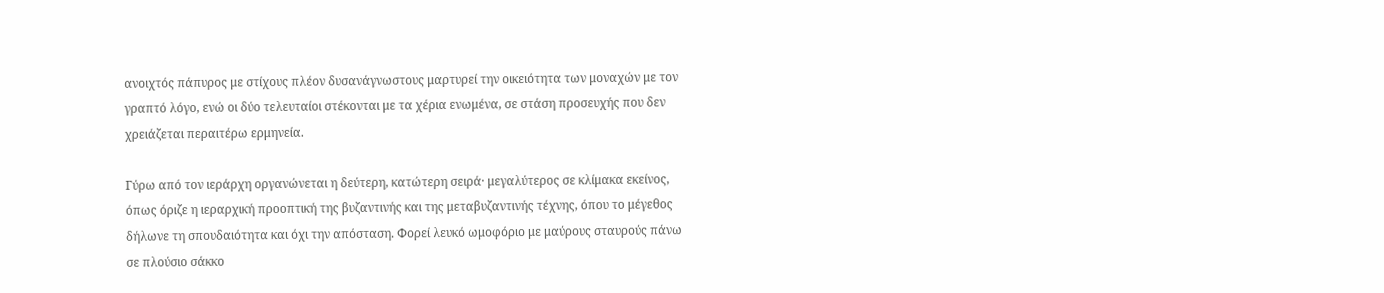ανοιχτός πάπυρος με στίχους πλέον δυσανάγνωστους μαρτυρεί την οικειότητα των μοναχών με τον γραπτό λόγο, ενώ οι δύο τελευταίοι στέκονται με τα χέρια ενωμένα, σε στάση προσευχής που δεν χρειάζεται περαιτέρω ερμηνεία.

Γύρω από τον ιεράρχη οργανώνεται η δεύτερη, κατώτερη σειρά· μεγαλύτερος σε κλίμακα εκείνος, όπως όριζε η ιεραρχική προοπτική της βυζαντινής και της μεταβυζαντινής τέχνης, όπου το μέγεθος δήλωνε τη σπουδαιότητα και όχι την απόσταση. Φορεί λευκό ωμοφόριο με μαύρους σταυρούς πάνω σε πλούσιο σάκκο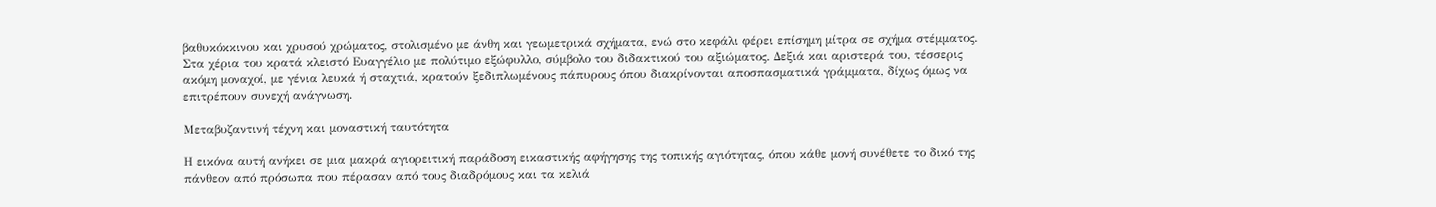βαθυκόκκινου και χρυσού χρώματος, στολισμένο με άνθη και γεωμετρικά σχήματα, ενώ στο κεφάλι φέρει επίσημη μίτρα σε σχήμα στέμματος. Στα χέρια του κρατά κλειστό Ευαγγέλιο με πολύτιμο εξώφυλλο, σύμβολο του διδακτικού του αξιώματος. Δεξιά και αριστερά του, τέσσερις ακόμη μοναχοί, με γένια λευκά ή σταχτιά, κρατούν ξεδιπλωμένους πάπυρους όπου διακρίνονται αποσπασματικά γράμματα, δίχως όμως να επιτρέπουν συνεχή ανάγνωση.

Μεταβυζαντινή τέχνη και μοναστική ταυτότητα

Η εικόνα αυτή ανήκει σε μια μακρά αγιορειτική παράδοση εικαστικής αφήγησης της τοπικής αγιότητας, όπου κάθε μονή συνέθετε το δικό της πάνθεον από πρόσωπα που πέρασαν από τους διαδρόμους και τα κελιά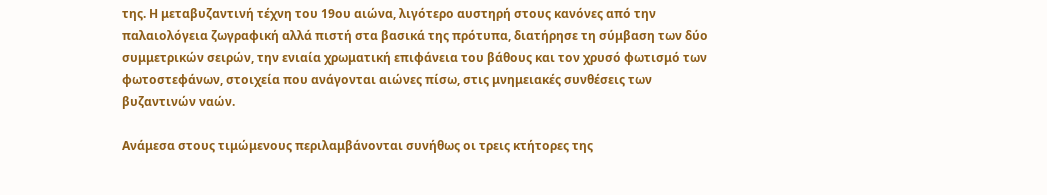της. Η μεταβυζαντινή τέχνη του 19ου αιώνα, λιγότερο αυστηρή στους κανόνες από την παλαιολόγεια ζωγραφική αλλά πιστή στα βασικά της πρότυπα, διατήρησε τη σύμβαση των δύο συμμετρικών σειρών, την ενιαία χρωματική επιφάνεια του βάθους και τον χρυσό φωτισμό των φωτοστεφάνων, στοιχεία που ανάγονται αιώνες πίσω, στις μνημειακές συνθέσεις των βυζαντινών ναών.

Ανάμεσα στους τιμώμενους περιλαμβάνονται συνήθως οι τρεις κτήτορες της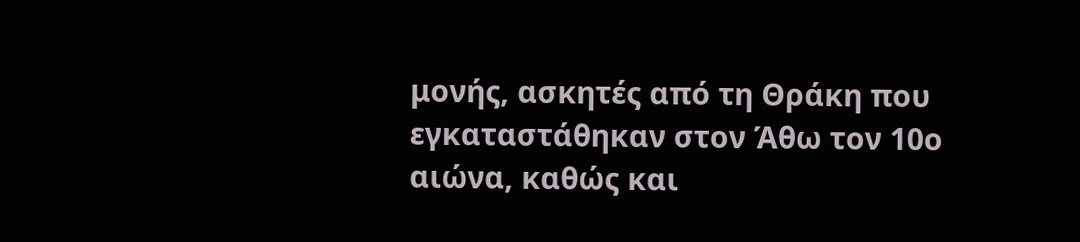μονής, ασκητές από τη Θράκη που εγκαταστάθηκαν στον Άθω τον 10ο αιώνα, καθώς και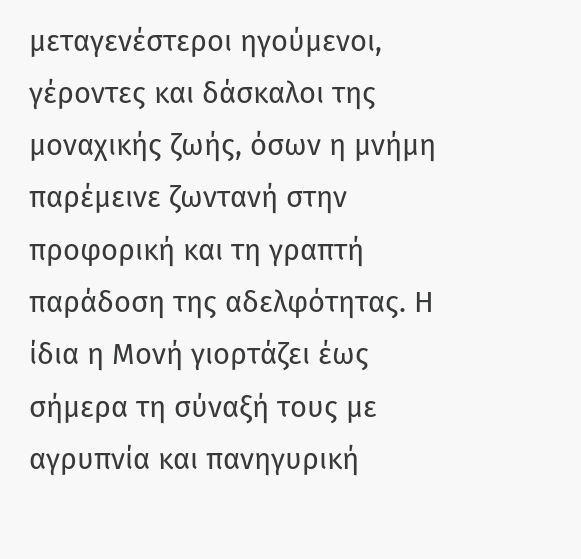μεταγενέστεροι ηγούμενοι, γέροντες και δάσκαλοι της μοναχικής ζωής, όσων η μνήμη παρέμεινε ζωντανή στην προφορική και τη γραπτή παράδοση της αδελφότητας. Η ίδια η Μονή γιορτάζει έως σήμερα τη σύναξή τους με αγρυπνία και πανηγυρική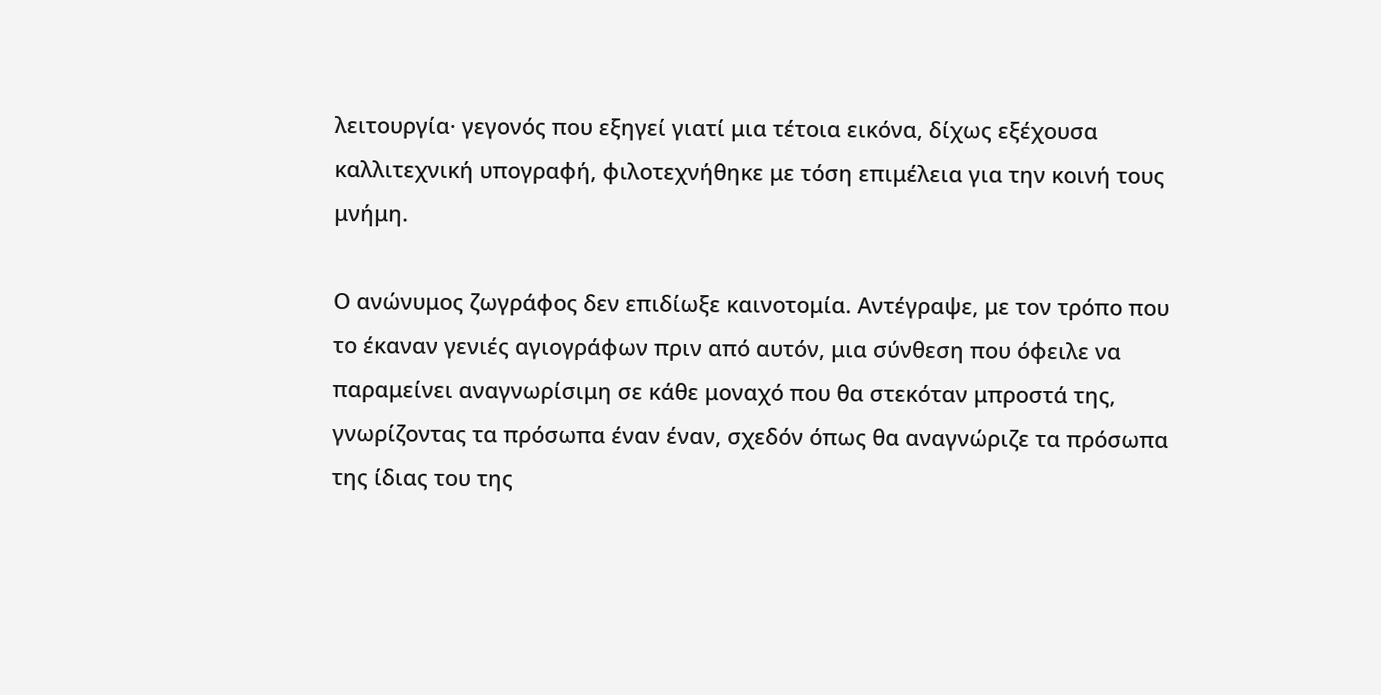λειτουργία· γεγονός που εξηγεί γιατί μια τέτοια εικόνα, δίχως εξέχουσα καλλιτεχνική υπογραφή, φιλοτεχνήθηκε με τόση επιμέλεια για την κοινή τους μνήμη.

Ο ανώνυμος ζωγράφος δεν επιδίωξε καινοτομία. Αντέγραψε, με τον τρόπο που το έκαναν γενιές αγιογράφων πριν από αυτόν, μια σύνθεση που όφειλε να παραμείνει αναγνωρίσιμη σε κάθε μοναχό που θα στεκόταν μπροστά της, γνωρίζοντας τα πρόσωπα έναν έναν, σχεδόν όπως θα αναγνώριζε τα πρόσωπα της ίδιας του της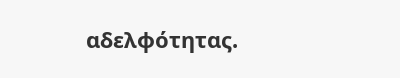αδελφότητας.